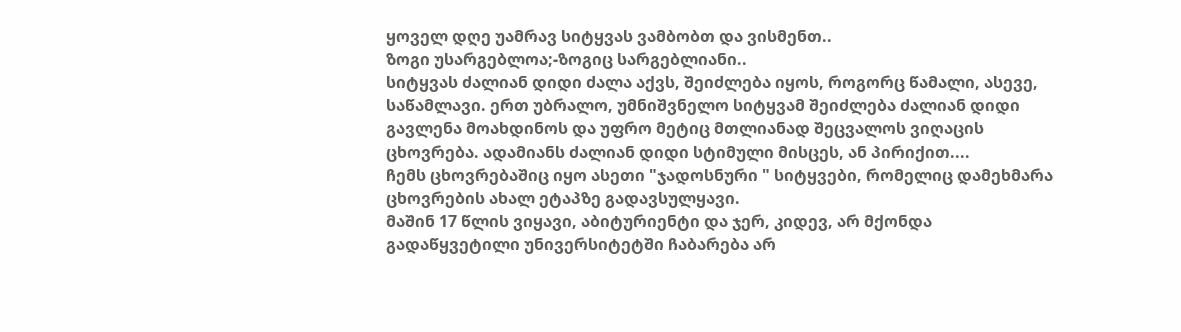ყოველ დღე უამრავ სიტყვას ვამბობთ და ვისმენთ..
ზოგი უსარგებლოა;-ზოგიც სარგებლიანი..
სიტყვას ძალიან დიდი ძალა აქვს, შეიძლება იყოს, როგორც წამალი, ასევე, საწამლავი. ერთ უბრალო, უმნიშვნელო სიტყვამ შეიძლება ძალიან დიდი გავლენა მოახდინოს და უფრო მეტიც მთლიანად შეცვალოს ვიღაცის ცხოვრება. ადამიანს ძალიან დიდი სტიმული მისცეს, ან პირიქით....
ჩემს ცხოვრებაშიც იყო ასეთი "ჯადოსნური " სიტყვები, რომელიც დამეხმარა ცხოვრების ახალ ეტაპზე გადავსულყავი.
მაშინ 17 წლის ვიყავი, აბიტურიენტი და ჯერ, კიდევ, არ მქონდა გადაწყვეტილი უნივერსიტეტში ჩაბარება არ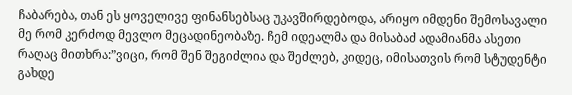ჩაბარება, თან ეს ყოველივე ფინანსებსაც უკავშირდებოდა, არიყო იმდენი შემოსავალი მე რომ კერძოდ მევლო მეცადინეობაზე. ჩემ იდეალმა და მისაბაძ ადამიანმა ასეთი რაღაც მითხრა:”ვიცი, რომ შენ შეგიძლია და შეძლებ, კიდეც, იმისათვის რომ სტუდენტი გახდე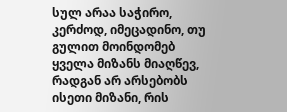სულ არაა საჭირო, კერძოდ, იმეცადინო, თუ გულით მოინდომებ ყველა მიზანს მიაღწევ, რადგან არ არსებობს ისეთი მიზანი, რის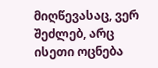მიღწევასაც, ვერ შეძლებ, არც ისეთი ოცნება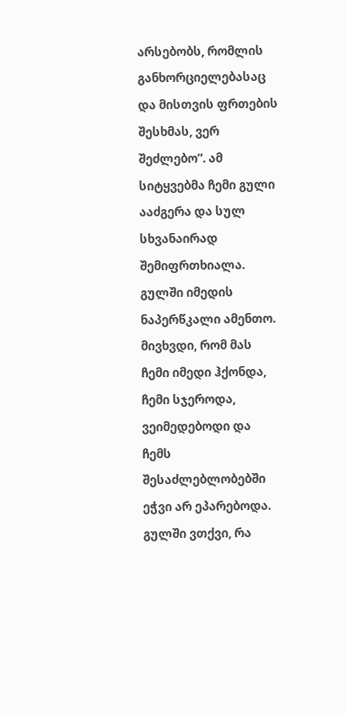არსებობს, რომლის განხორციელებასაც და მისთვის ფრთების შესხმას, ვერ შეძლებო”. ამ სიტყვებმა ჩემი გული ააძგერა და სულ სხვანაირად შემიფრთხიალა. გულში იმედის ნაპერწკალი ამენთო. მივხვდი, რომ მას ჩემი იმედი ჰქონდა, ჩემი სჯეროდა, ვეიმედებოდი და ჩემს შესაძლებლობებში ეჭვი არ ეპარებოდა. გულში ვთქვი, რა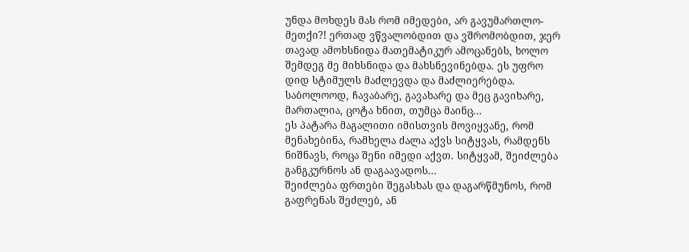უნდა მოხდეს მას რომ იმედები, არ გავუმართლო-მეთქი?! ერთად ვწვალობდით და ვშრომობდით, ჯერ თავად ამოხსნიდა მათემატიკურ ამოცანებს, ხოლო შემდეგ მე მიხსნიდა და მახსნევინებდა. ეს უფრო დიდ სტიმულს მაძლევდა და მაძლიერებდა.
საბოლოოდ, ჩავაბარე, გავახარე და მეც გავიხარე, მართალია, ცოტა ხნით, თუმცა მაინც...
ეს პატარა მაგალითი იმისთვის მოვიყვანე, რომ მენახებინა, რამხელა ძალა აქვს სიტყვას, რამდენს ნიშნავს, როცა შენი იმედი აქვთ. სიტყვამ, შეიძლება განგკურნოს ან დაგაავადოს...
შეიძლება ფრთები შეგასხას და დაგარწმუნოს, რომ გაფრენას შეძლებ, ან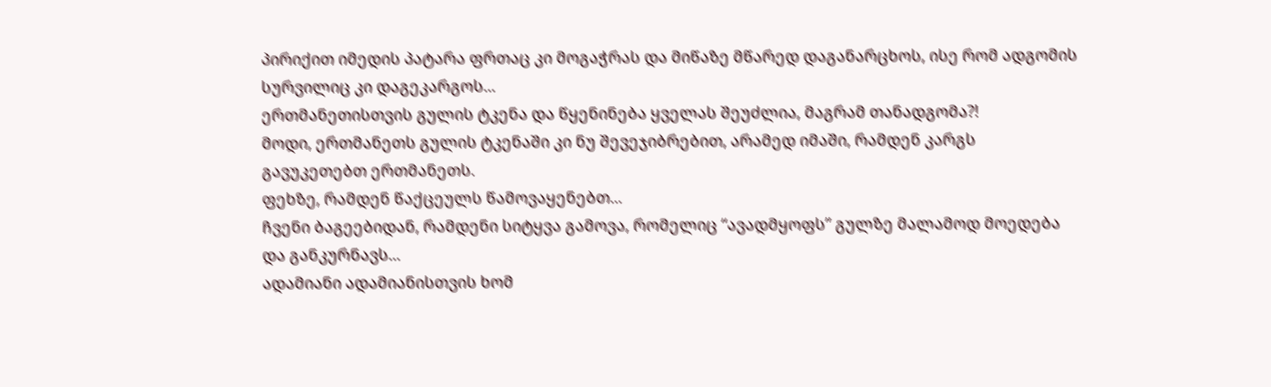პირიქით იმედის პატარა ფრთაც კი მოგაჭრას და მიწაზე მწარედ დაგანარცხოს, ისე რომ ადგომის სურვილიც კი დაგეკარგოს...
ერთმანეთისთვის გულის ტკენა და წყენინება ყველას შეუძლია, მაგრამ თანადგომა?!
მოდი, ერთმანეთს გულის ტკენაში კი ნუ შევეჯიბრებით, არამედ იმაში, რამდენ კარგს გავუკეთებთ ერთმანეთს.
ფეხზე, რამდენ წაქცეულს წამოვაყენებთ...
ჩვენი ბაგეებიდან, რამდენი სიტყვა გამოვა, რომელიც “ავადმყოფს” გულზე მალამოდ მოედება და განკურნავს...
ადამიანი ადამიანისთვის ხომ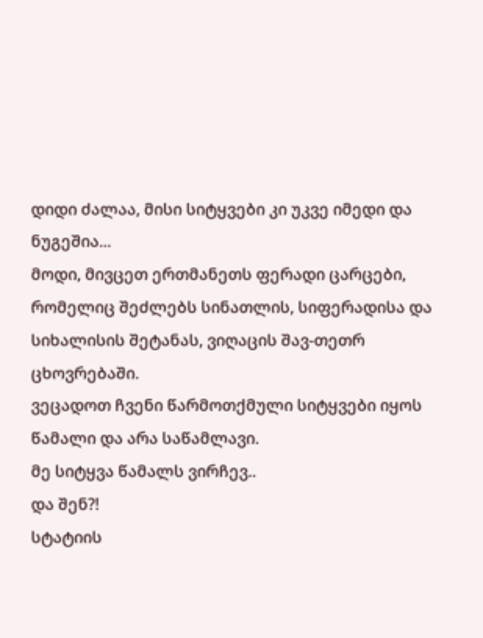დიდი ძალაა, მისი სიტყვები კი უკვე იმედი და ნუგეშია...
მოდი, მივცეთ ერთმანეთს ფერადი ცარცები, რომელიც შეძლებს სინათლის, სიფერადისა და სიხალისის შეტანას, ვიღაცის შავ-თეთრ ცხოვრებაში.
ვეცადოთ ჩვენი წარმოთქმული სიტყვები იყოს წამალი და არა საწამლავი.
მე სიტყვა წამალს ვირჩევ..
და შენ?!
სტატიის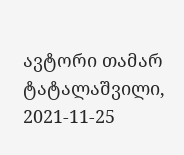ავტორი თამარ ტატალაშვილი, 2021-11-25